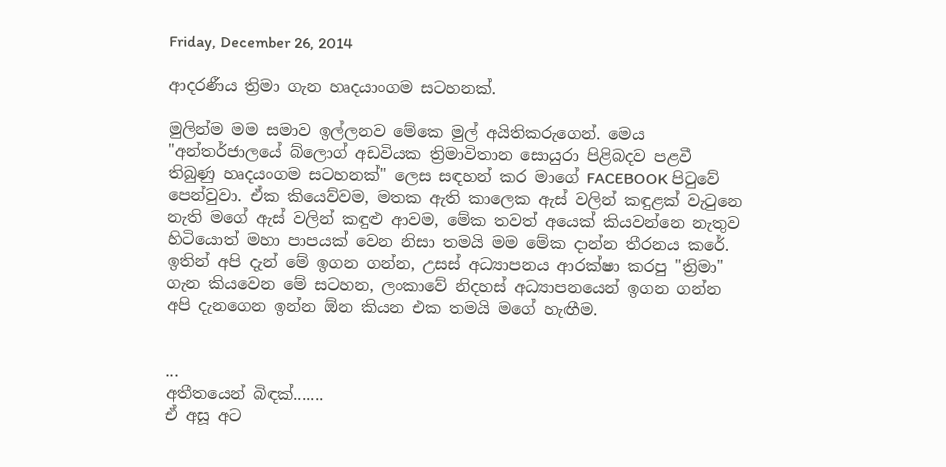Friday, December 26, 2014

ආදරණීය ත්‍රිමා ගැන හෘදයාංගම සටහනක්.

මුලින්ම මම සමාව ඉල්ලනව මේකෙ මුල් අයිතිකරුගෙන්. මෙය "අන්තර්ජාලයේ බ්ලොග් අඩවියක ත්‍රිමාවිතාන සොයුරා පිළිබදව පළවී තිබුණු හෘදයංගම සටහනක්" ලෙස සඳහන් කර මාගේ FACEBOOK පිටුවේ පෙන්වුවා. ඒක කියෙව්වම, මතක ඇති කාලෙක ඇස් වලින් කඳුළක් වැටුනෙ නැති මගේ ඇස් වලින් කඳුළු ආවම, මේක තවත් අයෙක් කියවන්නෙ නැතුව හිටියොත් මහා පාපයක් වෙන නිසා තමයි මම මේක දාන්න තීරනය කරේ.
ඉතින් අපි දැන් මේ ඉගන ගන්න, උසස් අධ්‍යාපනය ආරක්ෂා කරපු "ත්‍රිමා" ගැන කියවෙන මේ සටහන, ලංකාවේ නිදහස් අධ්‍යාපනයෙන් ඉගන ගන්න අපි දැනගෙන ඉන්න ඕන කියන එක තමයි මගේ හැඟීම.


...
අතීතයෙන් බිඳක්.......
ඒ අසූ අට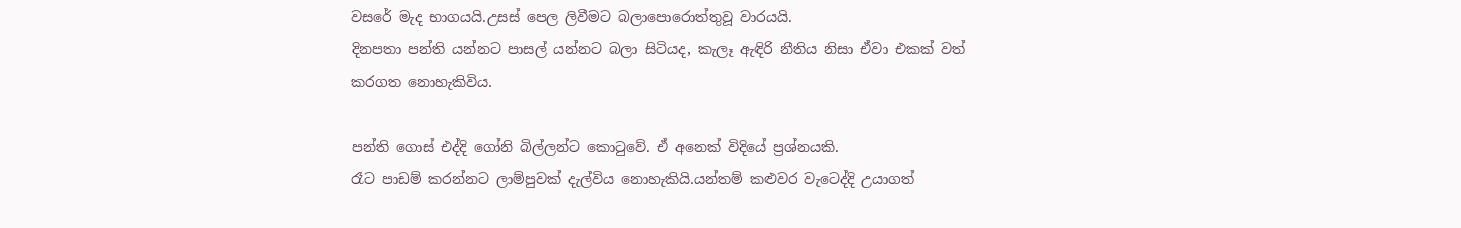වසරේ මැද භාගයයි.උසස් පෙල ලිවීමට බලාපොරොත්තුවූ වාරයයි.
දිනපතා පන්ති යන්නට පාසල් යන්නට බලා සිටියද, කැලෑ ඇඳිරි නීතිය නිසා ඒවා එකක් වත් කරගත නොහැකිවිය.

පන්ති ගොස් එද්දි ගෝනි බිල්ලන්ට කොටුවේ. ඒ අනෙක් විදියේ ප්‍රශ්නයකි.
රෑට පාඩම් කරන්නට ලාම්පුවක් දැල්විය නොහැකියි.යන්තම් කළුවර වැටෙද්දි උයාගත්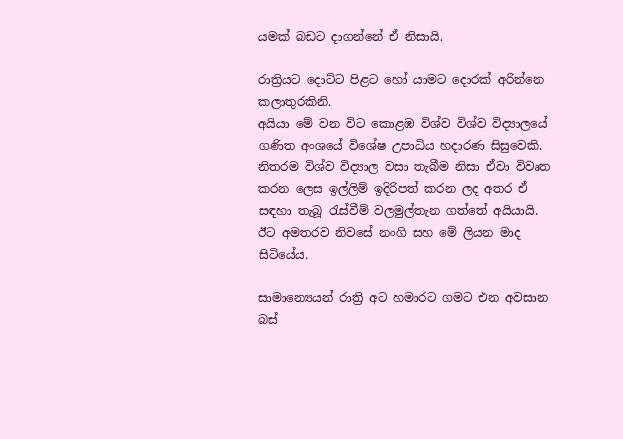යමක් බඩට දාගන්නේ ඒ නිසායි.

රාත්‍රියට දොට්ට පිළට හෝ යාමට දොරක් අරින්නෙ කලාතුරකිනි.
අයියා මේ වන විට කොළඹ විශ්ව විශ්ව විද්‍යාලයේ ගණිත අංශයේ විශේෂ උපාධිය හදාරණ සිසුවෙකි. නිතරම විශ්ව විද්‍යාල වසා තැබීම නිසා ඒවා විවෘත කරන ලෙස ඉල්ලිම් ඉදිරිපත් කරන ලද අතර ඒ සඳහා තැබූ රැස්වීම් වලමුල්තැන ගත්තේ අයියායි.
ඊට අමතරව නිවසේ නංගි සහ මේ ලියන මාද සිටියේය.

සාමාන්‍යෙයන් රාත්‍රි අට හමාරට ගමට එන අවසාන බස්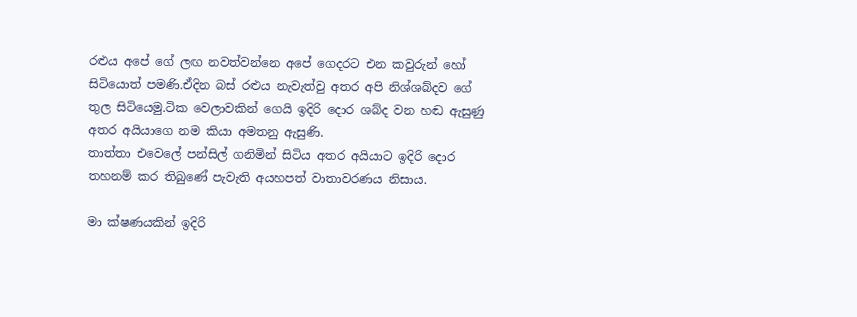රළුය අපේ ගේ ලඟ නවත්වන්නෙ අපේ ගෙදරට එන කවුරුන් හෝ සිටියොත් පමණි.ඒදින බස් රළුය නැවැත්වු අතර අපි නිශ්ශබ්දව ගේ තුල සිටියෙමු.ටික වෙලාවකින් ගෙයි ඉදිරි දොර ශබ්ද වන හඬ ඇසුණු අතර අයියාගෙ නම කියා අමතනු ඇසුණි.
තාත්තා එවෙලේ පන්සිල් ගනිමින් සිටිය අතර අයියාට ඉදිරි දොර තහනම් කර තිබුණේ පැවැති අයහපත් වාතාවරණය නිසාය.

මා ක්ෂණයකින් ඉදිරි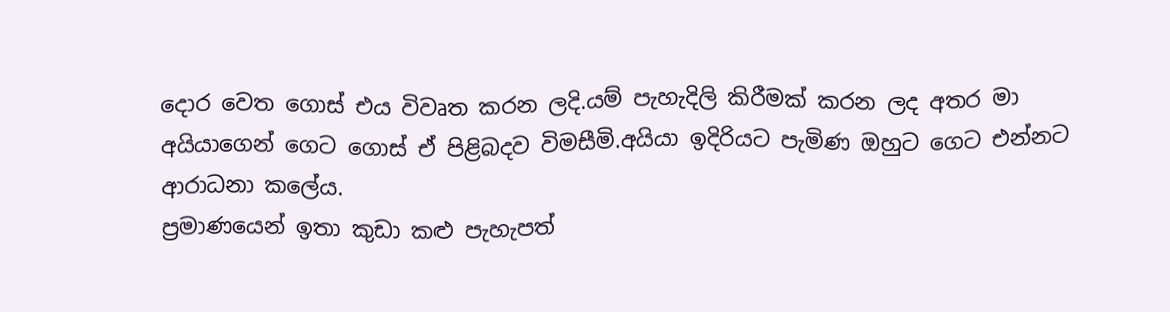දොර වෙත ගොස් එය විවෘත කරන ලදි.යම් පැහැදිලි කිරීමක් කරන ලද අතර මා අයියාගෙන් ගෙට ගොස් ඒ පිළිබදව විමසීමි.අයියා ඉදිරියට පැමිණ ඔහුට ගෙට එන්නට ආරාධනා කලේය.
ප්‍රමාණයෙන් ඉතා කුඩා කළු පැහැපත්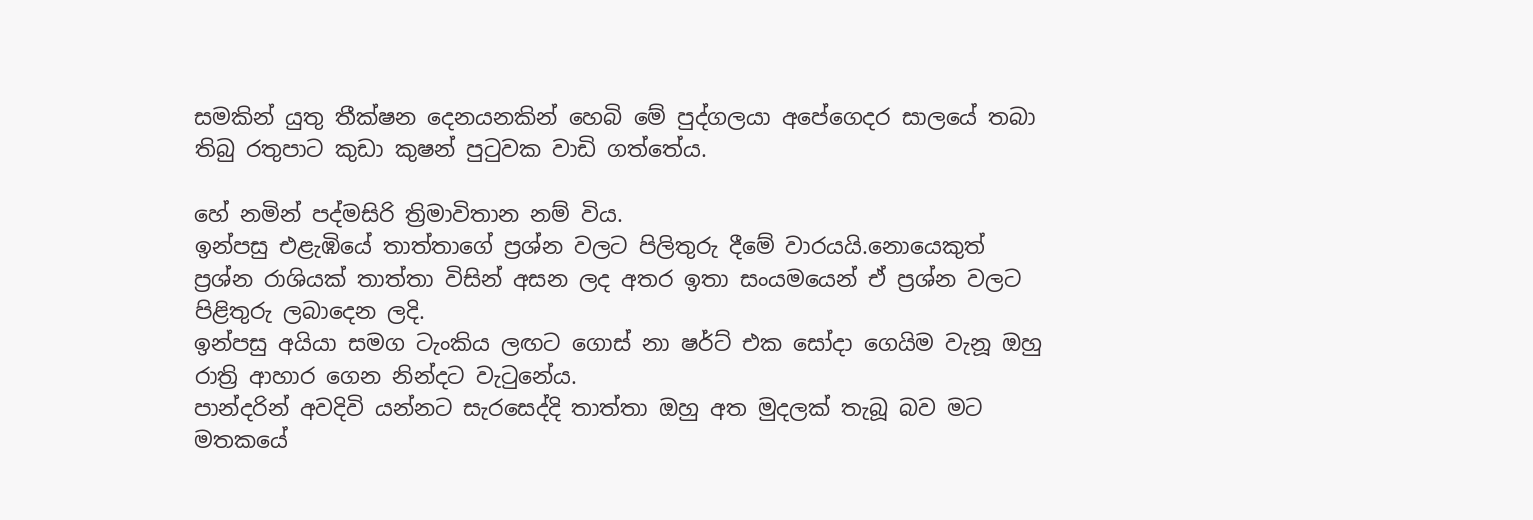සමකින් යුතු තීක්ෂන දෙනයනකින් හෙබි මේ පුද්ගලයා අපේගෙදර සාලයේ තබා තිබු රතුපාට කුඩා කුෂන් පුටුවක වාඩි ගත්තේය.

හේ නමින් පද්මසිරි ත්‍රිමාවිතාන නම් විය.
ඉන්පසු එළැඹියේ තාත්තාගේ ප්‍රශ්න වලට පිලිතුරු දීමේ වාරයයි.නොයෙකුත් ප්‍රශ්න රාශියක් තාත්තා විසින් අසන ලද අතර ඉතා සංයමයෙන් ඒ ප්‍රශ්න වලට පිළිතුරු ලබාදෙන ලදි.
ඉන්පසු අයියා සමග ටැංකිය ලඟට ගොස් නා ෂර්ට් එක සෝදා ගෙයිම වැනූ ඔහු රාත්‍රි ආහාර ගෙන නින්දට වැටුනේය.
පාන්දරින් අවදිවි යන්නට සැරසෙද්දි තාත්තා ඔහු අත මුදලක් තැබූ බව මට මතකයේ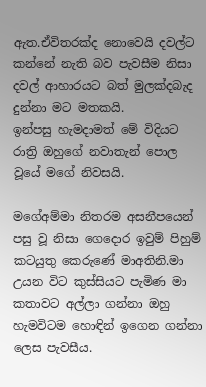ඇත.ඒවිතරක්ද නොවෙයි දවල්ට කන්නේ නැති බව පැවසීම නිසා දවල් ආහාරයට බත් මුලක්දබැද දුන්නා මට මතකයි.
ඉන්පසු හැමදාමත් මේ විදියට රාත්‍රි ඔහුගේ නවාතැන් පොල වූයේ මගේ නිවසයි.

මගේඅම්මා නිතරම අසනීපයෙන් පසු වූ නිසා ගෙදොර ඉවුම් පිහුම් කටයුතු කෙරුණේ මාඅතිනි.මා උයන විට කුස්සියට පැමිණ මා කතාවට අල්ලා ගන්නා ඔහු හැමවිටම හොඳින් ඉගෙන ගන්නා ලෙස පැවසීය.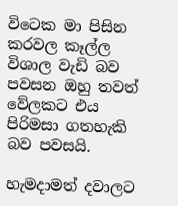විටෙක මා පිසින කරවල කෑල්ල විශාල වැඩි බව පවසන ඔහු තවත් වේලකට එය පිරිමසා ගතහැකි බව පවසයි.

හැමදාමත් දවාලට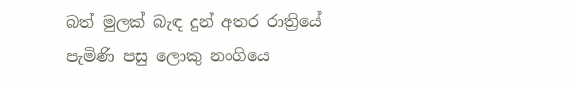බත් මුලක් බැඳ දුන් අතර රාත්‍රියේ පැමිණි පසු ලොකු නංගියෙ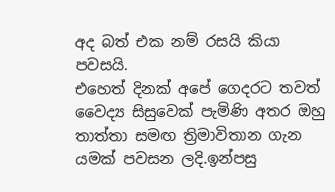අද බත් එක නම් රසයි කියා පවසයි.
එහෙත් දිනක් අපේ ගෙදරට තවත් වෛද්‍ය සිසුවෙක් පැමිණි අතර ඔහු තාත්තා සමඟ ත්‍රිමාවිතාන ගැන යමක් පවසන ලදි.ඉන්පසු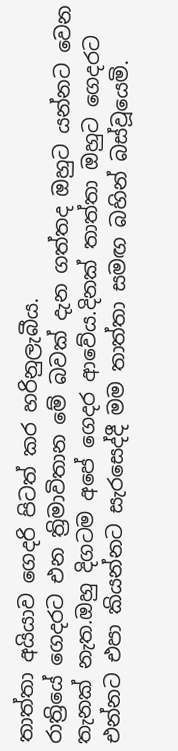තාත්තා අයියාව ගෙදරි පිටත් කර හරිනුලැබීය.
රාත්‍රියේ ගෙදරට එන ත්‍රිමාවිතාන මේ බවක් දැන ගත්තද ඔහුට යන්නට වෙන තැනක් නැත.ඔහු දිගටම අපේ ගෙදර ආවේය.දිනක් තාත්තා ඔහුට ගෙදරට එන්නට එපා කියන්නට සැරසෙද්දී මම තාත්තා සමඟ බහින් බස්වූයෙමි.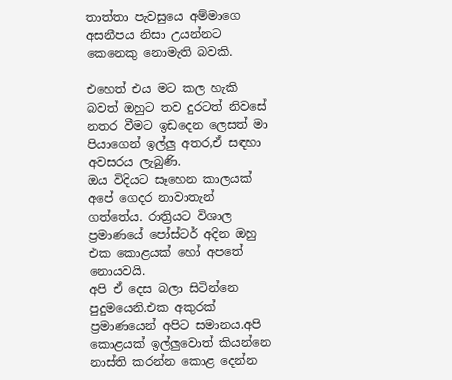තාත්තා පැවසුයෙ අම්මාගෙ අසනීපය නිසා උයන්නට කෙනෙකු නොමැති බවකි.

එහෙත් එය මට කල හැකි බවත් ඔහුට තව දුරටත් නිවසේ නතර වීමට ඉඩදෙන ලෙසත් මා පියාගෙන් ඉල්ලු අතර,ඒ සඳහා අවසරය ලැබුණි.
ඔය විදියට සෑහෙන කාලයක් අපේ ගෙදර නාවාතැන් ගත්තේය. රාත්‍රියට විශාල ප්‍රමාණයේ පෝස්ටර් අදින ඔහු එක කොළයක් හෝ අපතේ නොයවයි.
අපි ඒ දෙස බලා සිටින්නෙ පුදුමයෙනි.එක අකුරක් ප්‍රමාණයෙන් අපිට සමානය.අපි කොළයක් ඉල්ලුවොත් කියන්නෙ නාස්ති කරන්න කොළ දෙන්න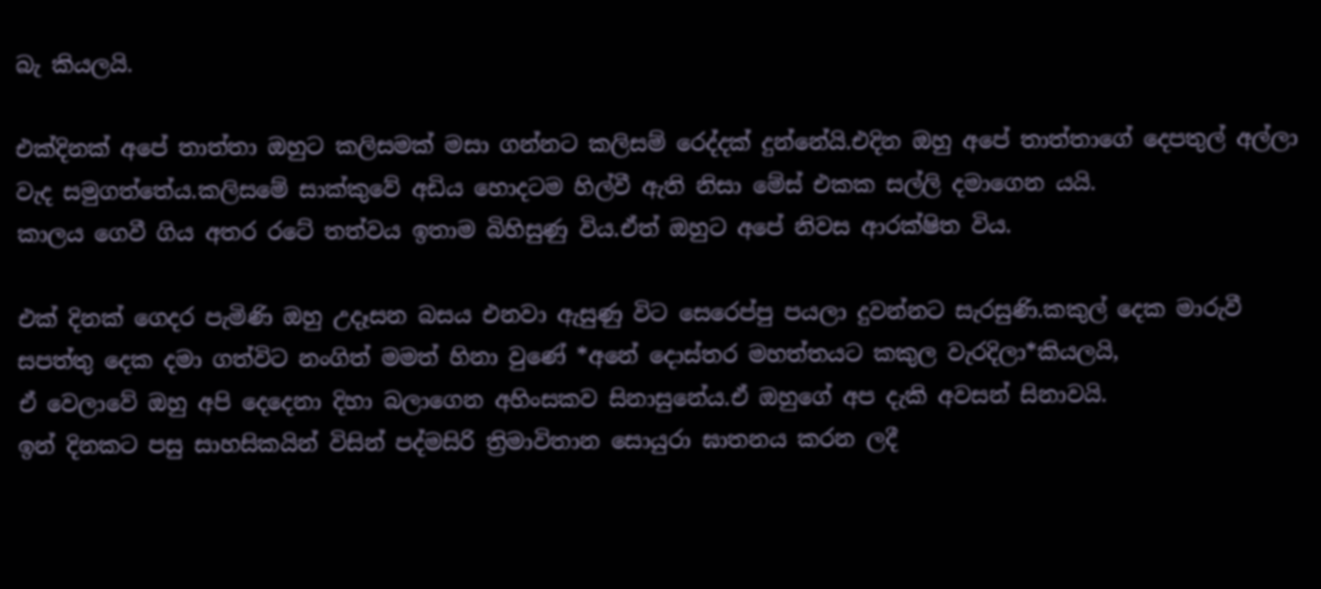බැ කියලයි.

එක්දිනක් අපේ තාත්තා ඔහුට කලිසමක් මසා ගන්නට කලිසම් රෙද්දක් දුන්නේයි.එදින ඔහු අපේ තාත්තාගේ දෙපතුල් අල්ලා වැද සමුගත්තේය.කලිසමේ සාක්කුවේ අඩිය හොදටම හිල්වී ඇති නිසා මේස් එකක සල්ලි දමාගෙන යයි.
කාලය ගෙවී ගිය අතර රටේ තත්වය ඉතාම බිහිසුණු විය.ඒත් ඔහුට අපේ නිවස ආරක්ෂිත විය.

එක් දිනක් ගෙදර පැමිණි ඔහු උදෑසන බසය එනවා ඇසුණු විට සෙරෙප්පු පයලා දුවන්නට සැරසුණි.කකුල් දෙක මාරුවී සපත්තු දෙක දමා ගත්විට නංගිත් මමත් හිනා වුණේ *අනේ දොස්තර මහත්තයට කකුල වැරදිලා*කියලයි,
ඒ වෙලාවේ ඔහු අපි දෙදෙනා දිහා බලාගෙන අහිංසකව සිනාසුනේය.ඒ ඔහුගේ අප දැකි අවසන් සිනාවයි.
ඉන් දිනකට පසු සාහසිකයින් විසින් පද්මසිරි ත්‍රිමාවිතාන සොයුරා ඝාතනය කරන ලදී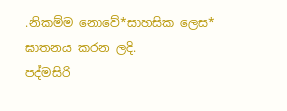.නිකම්ම නොවේ*සාහසික ලෙස* ඝාතනය කරන ලදි.
පද්මසිරි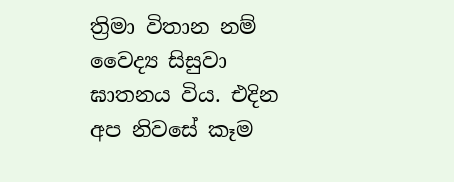ත්‍රිමා විතාන නම් වෛද්‍ය සිසුවා ඝාතනය විය. එදින අප නිවසේ කෑම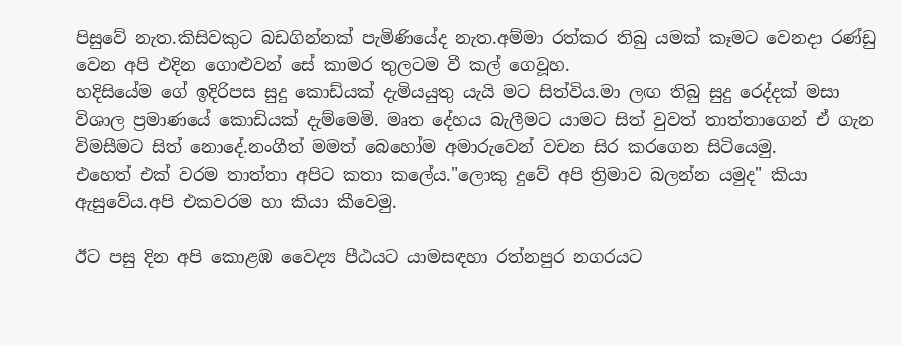පිසුවේ නැත.කිසිවකුට බඩගින්නක් පැමිණියේද නැත.අම්මා රත්කර තිබු යමක් කෑමට වෙනදා රණ්ඩු වෙන අපි එදින ගොළුවන් සේ කාමර තුලටම වී කල් ගෙවූහ.
හදිසියේම ගේ ඉදිරිපස සුදු කොඩ්යක් දැමියයුතු යැයි මට සිත්විය.මා ලඟ තිබු සුදු රෙද්දක් මසා විශාල ප්‍රමාණයේ කොඩියක් දැම්මෙමි. මෘත දේහය බැලීමට යාමට සිත් වුවත් තාත්තාගෙන් ඒ ගැන විමසීමට සිත් නොදේ.නංගීත් මමත් බෙහෝම අමාරුවෙන් වචන සිර කරගෙන සිටියෙමු.
එහෙත් එක් වරම තාත්තා අපිට කතා කලේය."ලොකු දුවේ අපි ත්‍රිමාව බලන්න යමුද" කියා ඇසුවේය.අපි එකවරම හා කියා කීවෙමු.

ඊට පසු දින අපි කොළඹ වෛද්‍ය පීඨයට යාමසඳහා රත්නපුර නගරයට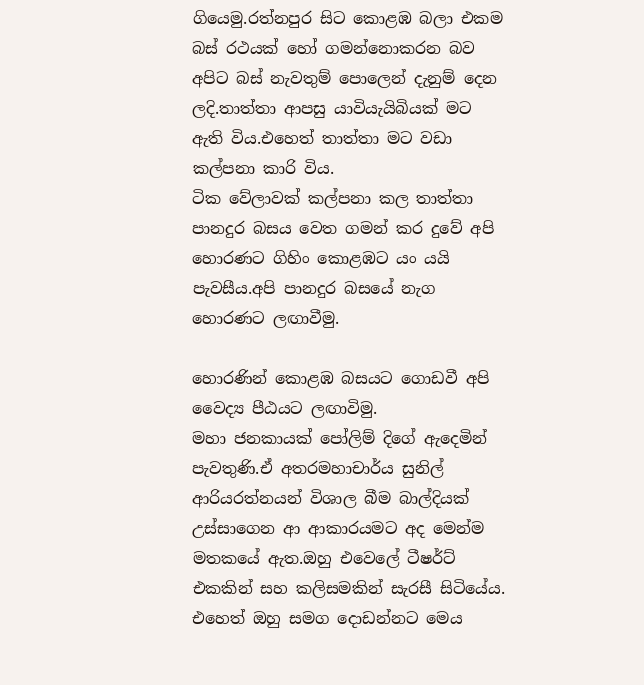ගියෙමු.රත්නපුර සිට කොළඹ බලා එකම බස් රථයක් හෝ ගමන්නොකරන බව අපිට බස් නැවතුම් පොලෙන් දැනුම් දෙන ලදි.තාත්තා ආපසු යාවියැයිබියක් මට ඇති විය.එහෙත් තාත්තා මට වඩා කල්පනා කාරි විය.
ටික වේලාවක් කල්පනා කල තාත්තා පානදුර බසය වෙත ගමන් කර දුවේ අපි හොරණට ගිහිං කොළඹට යං යයි පැවසීය.අපි පානදුර බසයේ නැග හොරණට ලඟාවීමු.

හොරණින් කොළඹ බසයට ගොඩවී අපි වෛද්‍ය පීඨයට ලඟාවිමු.
මහා ජනකායක් පෝලිම් දිගේ ඇදෙමින් පැවතුණි.ඒ අතරමහාචාර්ය සුනිල් ආරියරත්නයන් විශාල බීම බාල්දියක් උස්සාගෙන ආ ආකාරයමට අද මෙන්ම මතකයේ ඇත.ඔහු එවෙලේ ටීෂර්ට් එකකින් සහ කලිසමකින් සැරසී සිටියේය.
එහෙත් ඔහු සමග දොඩන්නට මෙය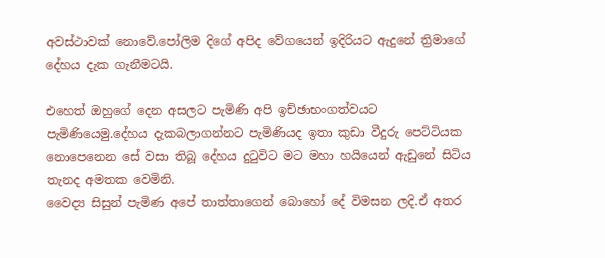අවස්ථාවක් නොවේ.පෝලිම දිගේ අපිද වේගයෙන් ඉදිරියට ඇදුනේ ත්‍රිමාගේ දේහය දැක ගැනීමටයි.

එහෙත් ඔහුගේ දෙන අසලට පැමිණි අපි ඉච්ඡාභංගත්වයට පැමිණියෙමු.දේහය දැකබලාගන්නට පැමිණියද ඉතා කුඩා වීදුරු පෙට්ටියක නොපෙනෙන සේ වසා තිබූ දේහය දුටුවිට මට මහා හයියෙන් ඇඩුනේ සිටිය තැනද අමතක වෙමිනි.
වෛද්‍ය සිසුන් පැමිණ අපේ තාත්තාගෙන් බොහෝ දේ විමසන ලදි.ඒ අතර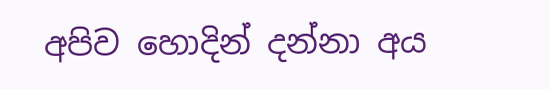අපිව හොදින් දන්නා අය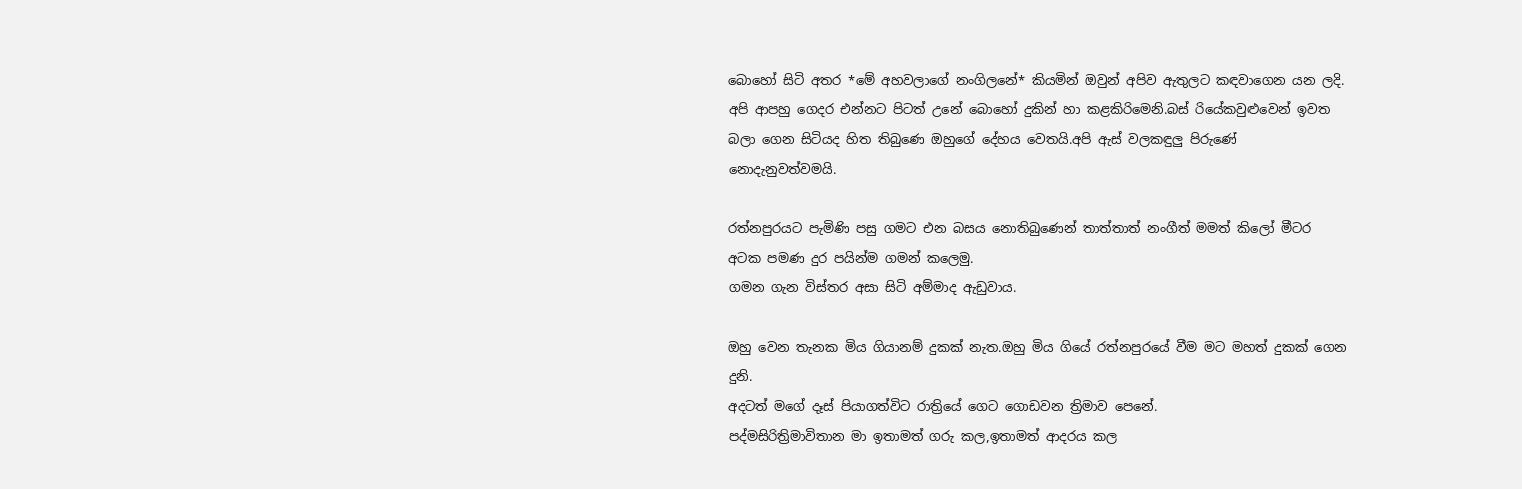බොහෝ සිටි අතර *මේ අහවලාගේ නංගිලනේ* කියමින් ඔවුන් අපිව ඇතුලට කඳවාගෙන යන ලදි.
අපි ආපහු ගෙදර එන්නට පිටත් උනේ බොහෝ දුකින් හා කළකිරිමෙනි.බස් රියේකවුළුවෙන් ඉවත බලා ගෙන සිටියද හිත තිබුණෙ ඔහුගේ දේහය වෙතයි.අපි ඇස් වලකඳුලු පිරුණේ නොදැනුවත්වමයි.

රත්නපුරයට පැමිණි පසු ගමට එන බසය නොතිබුණෙන් තාත්තාත් නංගීත් මමත් කිලෝ මීටර අටක පමණ දුර පයින්ම ගමන් කලෙමු.
ගමන ගැන විස්තර අසා සිටි අම්මාද ඇඩුවාය.

ඔහු වෙන තැනක මිය ගියානම් දුකක් නැත.ඔහු මිය ගියේ රත්නපුරයේ වීම මට මහත් දුකක් ගෙන දුනි.
අදටත් මගේ දෑස් පියාගත්විට රාත්‍රියේ ගෙට ගොඩවන ත්‍රිමාව පෙනේ.
පද්මසිරිත්‍රිමාවිතාන මා ඉතාමත් ගරු කල,ඉතාමත් ආදරය කල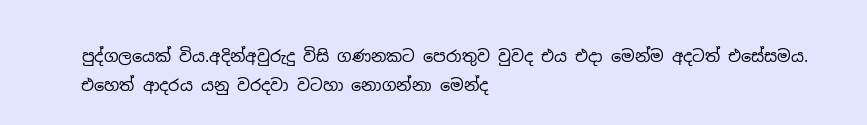පුද්ගලයෙක් විය.අදින්අවුරුදු විසි ගණනකට පෙරාතුව වුවද එය එදා මෙන්ම අදටත් එසේසමය.
එහෙත් ආදරය යනු වරදවා වටහා නොගන්නා මෙන්ද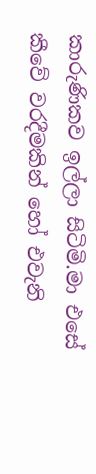කාරුණිකව ඉල්ලා සිටිමි.මා එසේ කීවේ වරදීමකින් හෝ එවැනි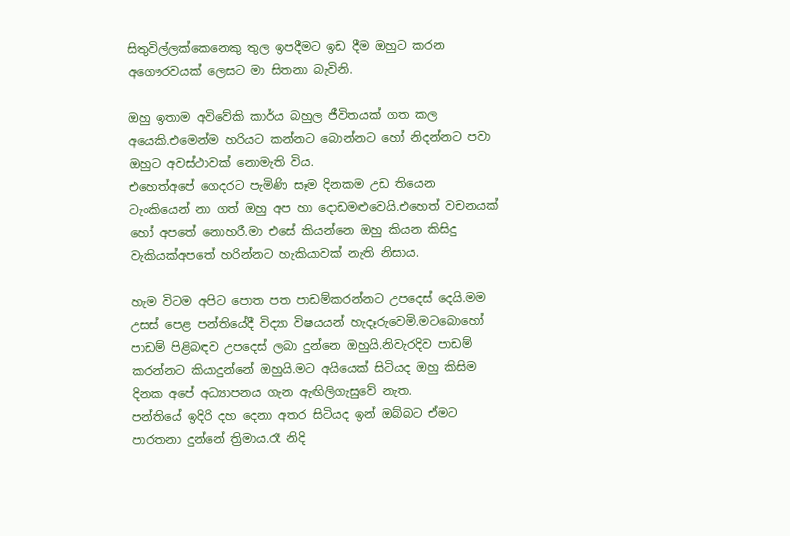සිතුවිල්ලක්කෙනෙකු තුල ඉපදීමට ඉඩ දීම ඔහුට කරන අගෞරවයක් ලෙසට මා සිතනා බැවිනි.

ඔහු ඉතාම අවිවේකි කාර්ය බහුල ජීවිතයක් ගත කල අයෙකි.එමෙන්ම හරියට කන්නට බොන්නට හෝ නිදන්නට පවා ඔහුට අවස්ථාවක් නොමැති විය.
එහෙත්අපේ ගෙදරට පැමිණි සෑම දිනකම උඩ තියෙන ටැංකියෙන් නා ගත් ඔහු අප හා දොඩමළුවෙයි.එහෙත් වචනයක් හෝ අපතේ නොහරී.මා එසේ කියන්නෙ ඔහු කියන කිසිදු වැකියක්අපතේ හරින්නට හැකියාවක් නැති නිසාය.

හැම විටම අපිට පොත පත පාඩම්කරන්නට උපදෙස් දෙයි.මම උසස් පෙළ පන්තියේදී විද්‍යා විෂයයන් හැදෑරුවෙමි.මටබොහෝ පාඩම් පිළිබඳව උපදෙස් ලබා දුන්නෙ ඔහුයි.නිවැරදිව පාඩම් කරන්නට කියාදුන්නේ ඔහුයි.මට අයියෙක් සිටියද ඔහු කිසිම දිනක අපේ අධ්‍යාපනය ගැන ඇඟිලිගැසුවේ නැත.
පන්තියේ ඉදිරි දහ දෙනා අතර සිටියද ඉන් ඔබ්බට ඒමට පාරතනා දුන්නේ ත්‍රිමාය.රෑ නිදි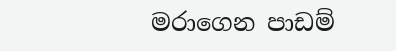මරාගෙන පාඩම්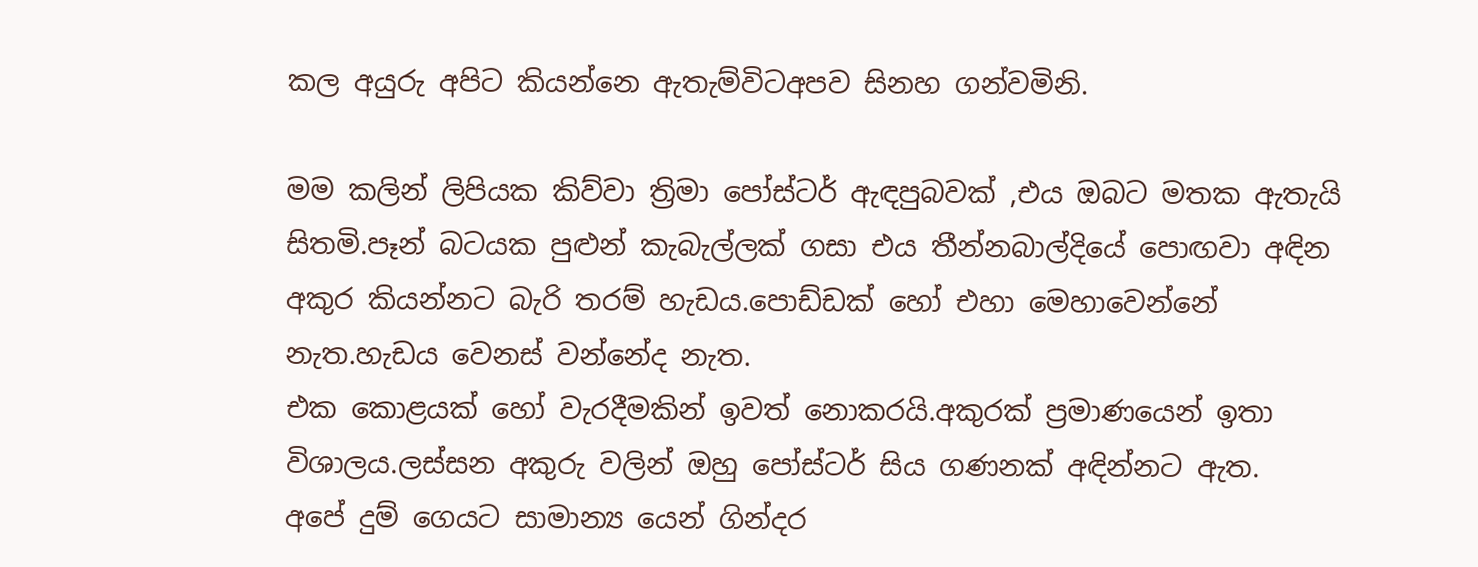කල අයුරු අපිට කියන්නෙ ඇතැම්විටඅපව සිනහ ගන්වමිනි.

මම කලින් ලිපියක කිව්වා ත්‍රිමා පෝස්ටර් ඇඳපුබවක් ,එය ඔබට මතක ඇතැයි සිතමි.පෑන් බටයක පුළුන් කැබැල්ලක් ගසා එය තීන්නබාල්දියේ පොඟවා අඳින අකුර කියන්නට බැරි තරම් හැඩය.පොඩ්ඩක් හෝ එහා මෙහාවෙන්නේ නැත.හැඩය වෙනස් වන්නේද නැත.
එක කොළයක් හෝ වැරදීමකින් ඉවත් නොකරයි.අකුරක් ප්‍රමාණයෙන් ඉතා විශාලය.ලස්සන අකුරු වලින් ඔහු පෝස්ටර් සිය ගණනක් අඳින්නට ඇත.
අපේ දුම් ගෙයට සාමාන්‍ය යෙන් ගින්දර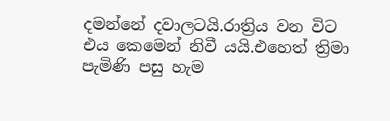දමන්නේ දවාලටයි.රාත්‍රිය වන විට එය කෙමෙන් නිවී යයි.එහෙත් ත්‍රිමා පැමිණි පසු හැම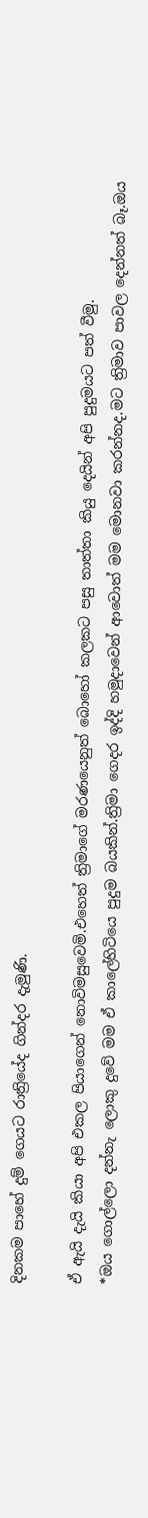දිනකම පාහේ දුම් ගෙයට රාත්‍රියේද ගින්දර දැමුණි.

ඒ ඇයි දැයි කියා අපි එකල පියාගෙන් නොවිමසුවෙමි.එහෙත් ත්‍රිමාගේ මරණයෙනුත් බොහෝ කලකට පසු තාත්තා කියු දෙයින් අපි පුදුමයට පත් වීමු.
*ඔය ගොල්ලො දන්නැ ලොකු දුවේ මම ඒ කාලේහිටියෙ පුදුම බයකින්.ත්‍රිමා ගෙදර ඉද්දි හමුදාවෙන් ආවොත් මම මොනවා කරන්නද.මට ත්‍රිමාව පාවල දෙන්නත් බෑ.ඔය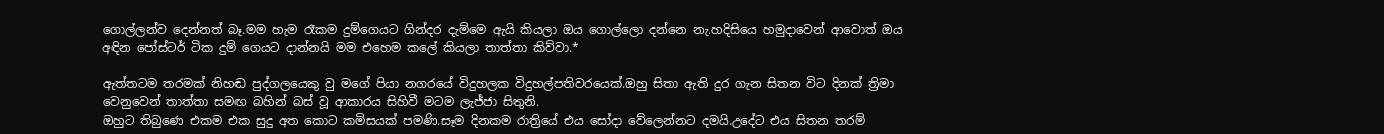ගොල්ලන්ව දෙන්නත් බෑ.මම හැම රෑකම දුම්ගෙයට ගින්දර දැම්මෙ ඇයි කියලා ඔය ගොල්ලො දන්නෙ නැ.හදිසියෙ හමුදාවෙන් ආවොත් ඔය අඳින පෝස්ටර් ටික දුම් ගෙයට දාන්නයි මම එහෙම කලේ කියලා තාත්තා කිව්වා.*

ඇත්තටම තරමක් නිහඬ පුද්ගලයෙකු වු මගේ පියා නගරයේ විදුහලක විදුහල්පතිවරයෙක්.ඔහු සිතා ඇති දුර ගැන සිතන විට දිනක් ත්‍රිමා වෙනුවෙන් තාත්තා සමඟ බහින් බස් වූ ආකාරය සිහිවී මටම ලැජ්ජා සිතුනි.
ඔහුට තිබුණෙ එකම එක සුදු අත කොට කමිසයක් පමණි.සෑම දිනකම රාත්‍රියේ එය සෝදා වේලෙන්නට දමයි.උදේට එය සිතන තරම්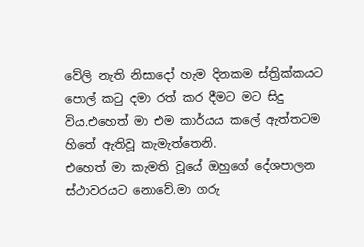වේලි නැති නිසාදෝ හැම දිනකම ස්ත්‍රික්කයට පොල් කටු දමා රත් කර දීමට මට සිදු විය.එහෙත් මා එම කාර්යය කලේ ඇත්තටම හිතේ ඇතිවූ කැමැත්තෙනි.
එහෙත් මා කැමති වූයේ ඔහුගේ දේශපාලන ස්ථාවරයට නොවේ.මා ගරු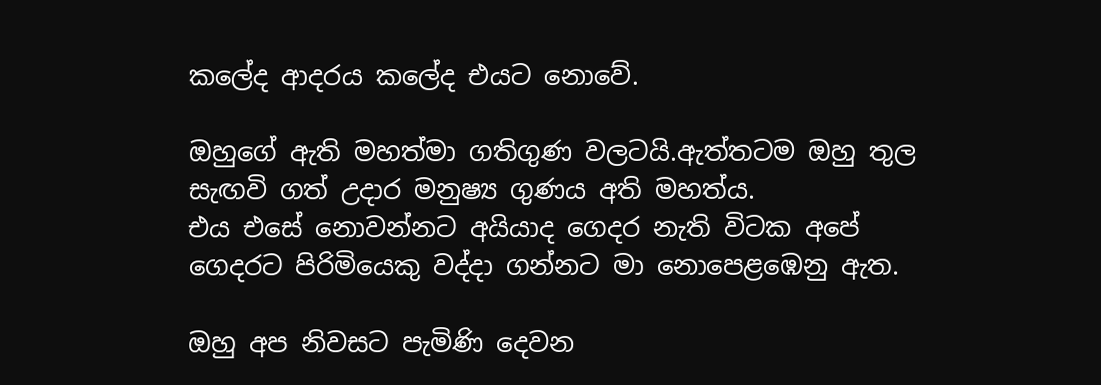කලේද ආදරය කලේද එයට නොවේ.

ඔහුගේ ඇති මහත්මා ගතිගුණ වලටයි.ඇත්තටම ඔහු තුල සැඟවි ගත් උදාර මනුෂ්‍ය ගුණය අති මහත්ය.
එය එසේ නොවන්නට අයියාද ගෙදර නැති විටක අපේ ගෙදරට පිරිමියෙකු වද්දා ගන්නට මා නොපෙළඹෙනු ඇත.

ඔහු අප නිවසට පැමිණි දෙවන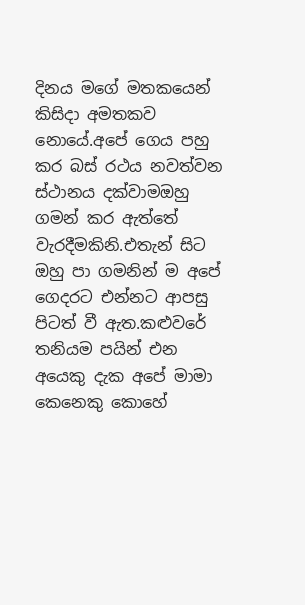දිනය මගේ මතකයෙන් කිසිදා අමතකව නොයේ.අපේ ගෙය පහු කර බස් රථය නවත්වන ස්ථානය දක්වාමඔහු ගමන් කර ඇත්තේ වැරදීමකිනි.එතැන් සිට ඔහු පා ගමනින් ම අපේ ගෙදරට එන්නට ආපසු පිටත් වී ඇත.කළුවරේ තනියම පයින් එන අයෙකු දැක අපේ මාමා කෙනෙකු කොහේ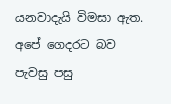යනවාදැයි විමසා ඇත.
අපේ ගෙදරට බව පැවසු පසු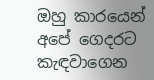ඔහු කාරයෙන් අපේ ගෙදරට කැඳවාගෙන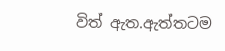විත් ඇත.ඇත්තටම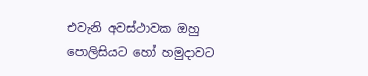එවැනි අවස්ථාවක ඔහු පොලිසියට හෝ හමුදාවට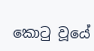කොටු වූයේ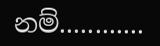නම්............